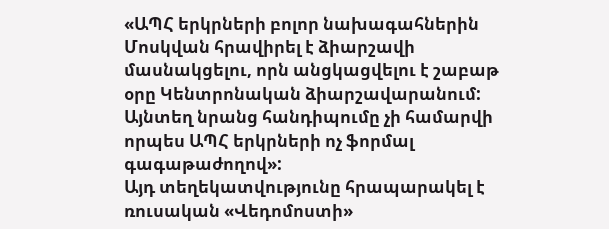«ԱՊՀ երկրների բոլոր նախագահներին Մոսկվան հրավիրել է ձիարշավի մասնակցելու, որն անցկացվելու է շաբաթ օրը Կենտրոնական ձիարշավարանում: Այնտեղ նրանց հանդիպումը չի համարվի որպես ԱՊՀ երկրների ոչ ֆորմալ գագաթաժողով»:
Այդ տեղեկատվությունը հրապարակել է ռուսական «Վեդոմոստի»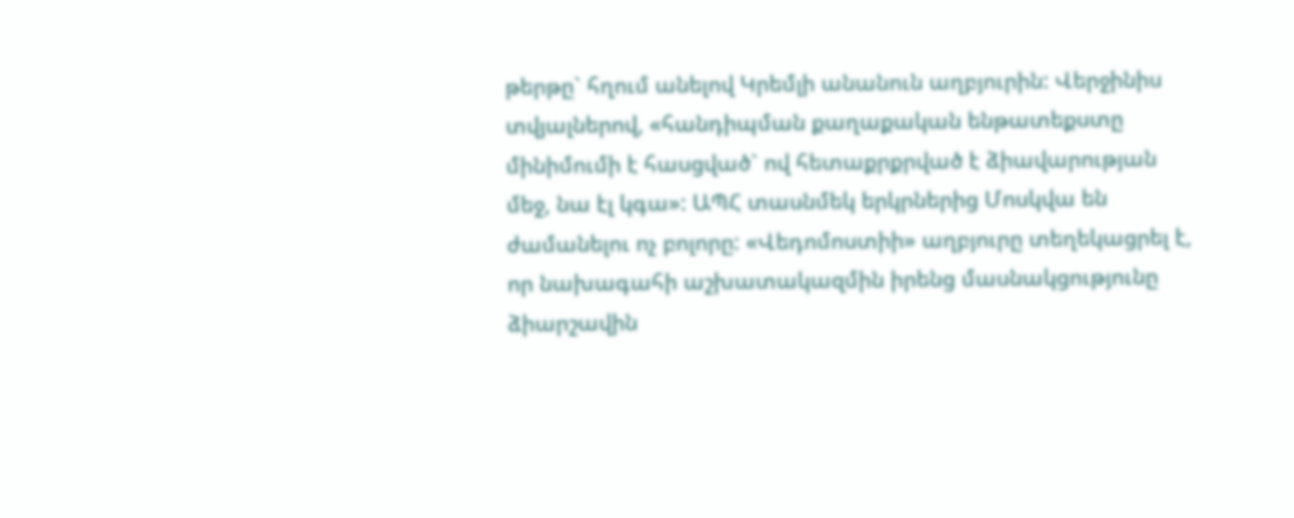թերթը` հղում անելով Կրեմլի անանուն աղբյուրին: Վերջինիս տվյալներով, «հանդիպման քաղաքական ենթատեքստը մինիմումի է հասցված` ով հետաքրքրված է ձիավարության մեջ, նա էլ կգա»: ԱՊՀ տասնմեկ երկրներից Մոսկվա են ժամանելու ոչ բոլորը: «Վեդոմոստիի» աղբյուրը տեղեկացրել է, որ նախագահի աշխատակազմին իրենց մասնակցությունը ձիարշավին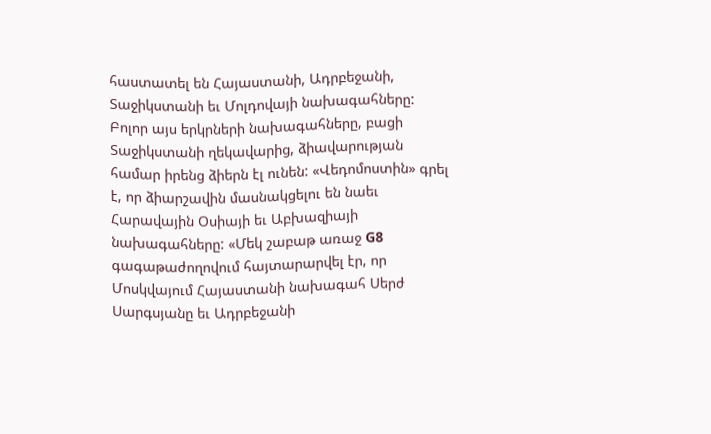հաստատել են Հայաստանի, Ադրբեջանի, Տաջիկստանի եւ Մոլդովայի նախագահները: Բոլոր այս երկրների նախագահները, բացի Տաջիկստանի ղեկավարից, ձիավարության համար իրենց ձիերն էլ ունեն: «Վեդոմոստին» գրել է, որ ձիարշավին մասնակցելու են նաեւ Հարավային Օսիայի եւ Աբխազիայի նախագահները: «Մեկ շաբաթ առաջ G8 գագաթաժողովում հայտարարվել էր, որ Մոսկվայում Հայաստանի նախագահ Սերժ Սարգսյանը եւ Ադրբեջանի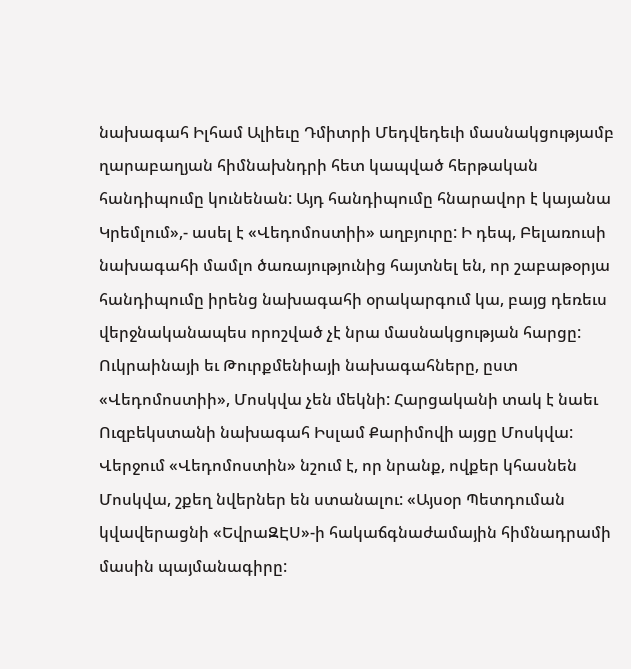նախագահ Իլհամ Ալիեւը Դմիտրի Մեդվեդեւի մասնակցությամբ ղարաբաղյան հիմնախնդրի հետ կապված հերթական հանդիպումը կունենան: Այդ հանդիպումը հնարավոր է կայանա Կրեմլում»,- ասել է «Վեդոմոստիի» աղբյուրը: Ի դեպ, Բելառուսի նախագահի մամլո ծառայությունից հայտնել են, որ շաբաթօրյա հանդիպումը իրենց նախագահի օրակարգում կա, բայց դեռեւս վերջնականապես որոշված չէ նրա մասնակցության հարցը: Ուկրաինայի եւ Թուրքմենիայի նախագահները, ըստ «Վեդոմոստիի», Մոսկվա չեն մեկնի: Հարցականի տակ է նաեւ Ուզբեկստանի նախագահ Իսլամ Քարիմովի այցը Մոսկվա: Վերջում «Վեդոմոստին» նշում է, որ նրանք, ովքեր կհասնեն Մոսկվա, շքեղ նվերներ են ստանալու: «Այսօր Պետդուման կվավերացնի «ԵվրաԶԷՍ»-ի հակաճգնաժամային հիմնադրամի մասին պայմանագիրը: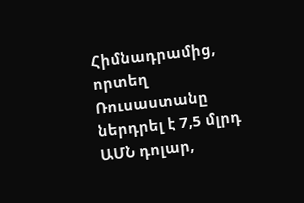Հիմնադրամից, որտեղ Ռուսաստանը ներդրել է 7,5 մլրդ ԱՄՆ դոլար,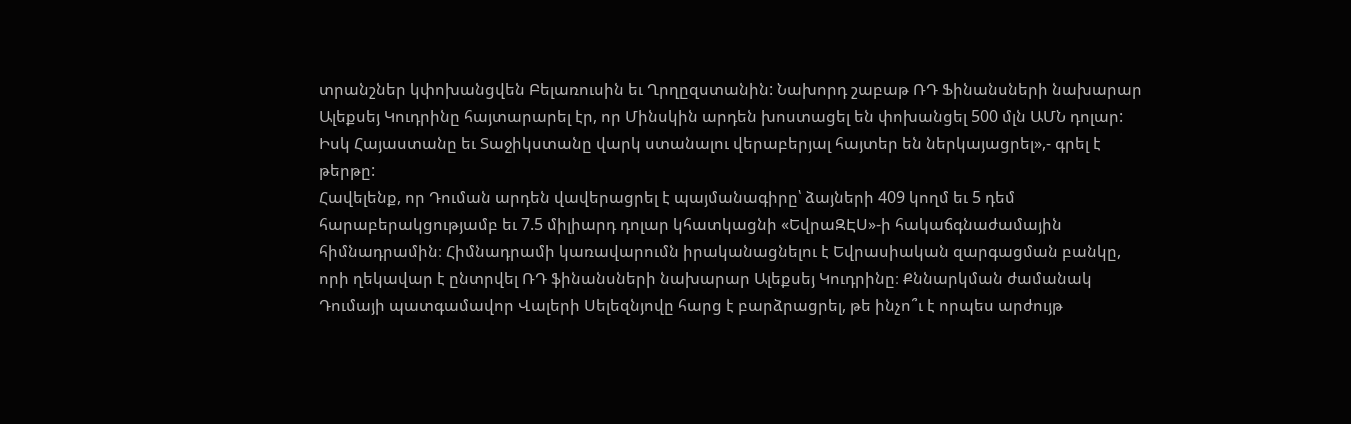տրանշներ կփոխանցվեն Բելառուսին եւ Ղրղըզստանին: Նախորդ շաբաթ ՌԴ Ֆինանսների նախարար Ալեքսեյ Կուդրինը հայտարարել էր, որ Մինսկին արդեն խոստացել են փոխանցել 500 մլն ԱՄՆ դոլար: Իսկ Հայաստանը եւ Տաջիկստանը վարկ ստանալու վերաբերյալ հայտեր են ներկայացրել»,- գրել է թերթը:
Հավելենք, որ Դուման արդեն վավերացրել է պայմանագիրը՝ ձայների 409 կողմ եւ 5 դեմ հարաբերակցությամբ եւ 7.5 միլիարդ դոլար կհատկացնի «ԵվրաԶԷՍ»-ի հակաճգնաժամային հիմնադրամին։ Հիմնադրամի կառավարումն իրականացնելու է Եվրասիական զարգացման բանկը, որի ղեկավար է ընտրվել ՌԴ ֆինանսների նախարար Ալեքսեյ Կուդրինը։ Քննարկման ժամանակ Դումայի պատգամավոր Վալերի Սելեզնյովը հարց է բարձրացրել, թե ինչո՞ւ է որպես արժույթ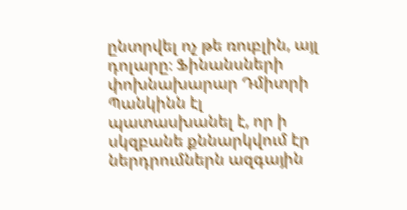ընտրվել ոչ թե ռուբլին, այլ դոլարը։ Ֆինանսների փոխնախարար Դմիտրի Պանկինն էլ պատասխանել է, որ ի սկզբանե քննարկվում էր ներդրումներն ազգային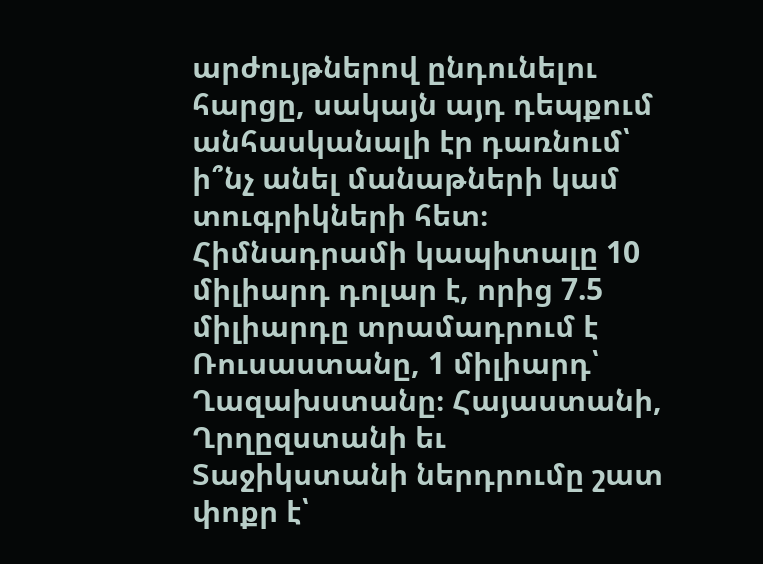արժույթներով ընդունելու հարցը, սակայն այդ դեպքում անհասկանալի էր դառնում՝ ի՞նչ անել մանաթների կամ տուգրիկների հետ։
Հիմնադրամի կապիտալը 10 միլիարդ դոլար է, որից 7.5 միլիարդը տրամադրում է Ռուսաստանը, 1 միլիարդ՝ Ղազախստանը։ Հայաստանի, Ղրղըզստանի եւ Տաջիկստանի ներդրումը շատ փոքր է՝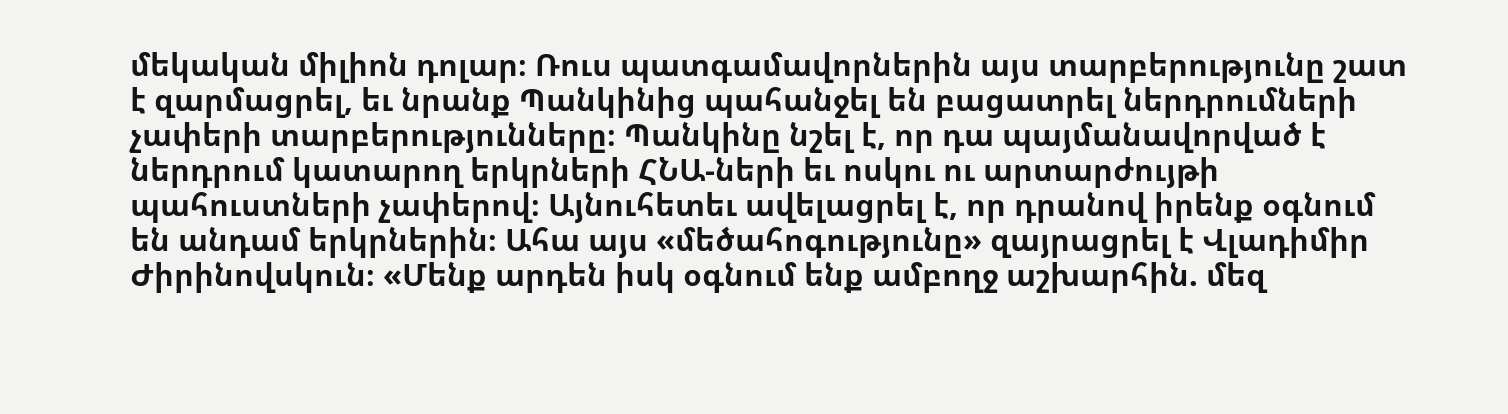մեկական միլիոն դոլար։ Ռուս պատգամավորներին այս տարբերությունը շատ է զարմացրել, եւ նրանք Պանկինից պահանջել են բացատրել ներդրումների չափերի տարբերությունները։ Պանկինը նշել է, որ դա պայմանավորված է ներդրում կատարող երկրների ՀՆԱ-ների եւ ոսկու ու արտարժույթի պահուստների չափերով։ Այնուհետեւ ավելացրել է, որ դրանով իրենք օգնում են անդամ երկրներին։ Ահա այս «մեծահոգությունը» զայրացրել է Վլադիմիր Ժիրինովսկուն։ «Մենք արդեն իսկ օգնում ենք ամբողջ աշխարհին. մեզ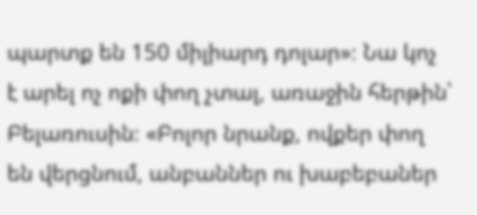պարտք են 150 միլիարդ դոլար»։ Նա կոչ է արել ոչ ոքի փող չտալ, առաջին հերթին՝ Բելառուսին։ «Բոլոր նրանք, ովքեր փող են վերցնում, անբաններ ու խաբեբաներ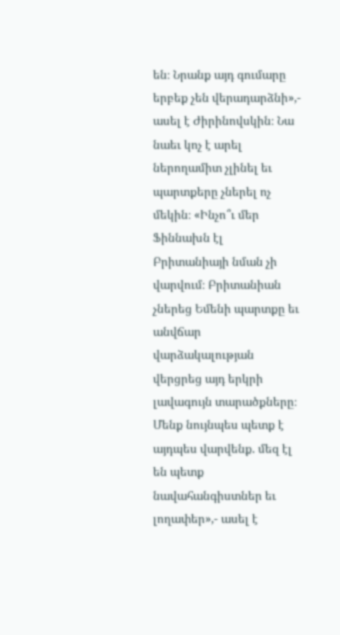են։ Նրանք այդ գումարը երբեք չեն վերադարձնի»,- ասել է Ժիրինովսկին։ Նա նաեւ կոչ է արել ներողամիտ չլինել եւ պարտքերը չներել ոչ մեկին։ «Ինչո՞ւ մեր Ֆիննախն էլ Բրիտանիայի նման չի վարվում։ Բրիտանիան չներեց Եմենի պարտքը եւ անվճար վարձակալության վերցրեց այդ երկրի լավագույն տարածքները։ Մենք նույնպես պետք է այդպես վարվենք. մեզ էլ են պետք նավահանգիստներ եւ լողափեր»,- ասել է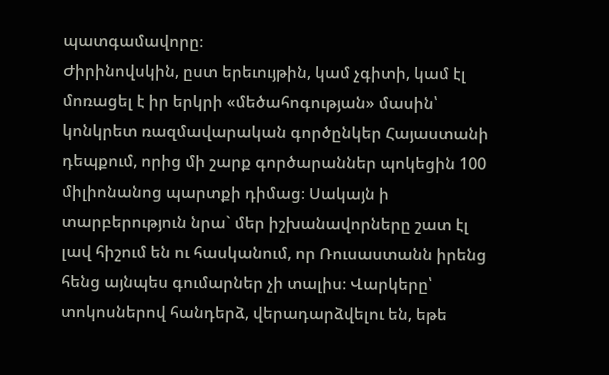պատգամավորը։
Ժիրինովսկին, ըստ երեւույթին, կամ չգիտի, կամ էլ մոռացել է իր երկրի «մեծահոգության» մասին՝ կոնկրետ ռազմավարական գործընկեր Հայաստանի դեպքում, որից մի շարք գործարաններ պոկեցին 100 միլիոնանոց պարտքի դիմաց։ Սակայն ի տարբերություն նրա` մեր իշխանավորները շատ էլ լավ հիշում են ու հասկանում, որ Ռուսաստանն իրենց հենց այնպես գումարներ չի տալիս։ Վարկերը՝ տոկոսներով հանդերձ, վերադարձվելու են, եթե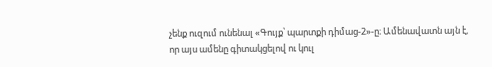չենք ուզում ունենալ «Գույք՝ պարտքի դիմաց-2»-ը։ Ամենավատն այն է, որ այս ամենը գիտակցելով ու կուլ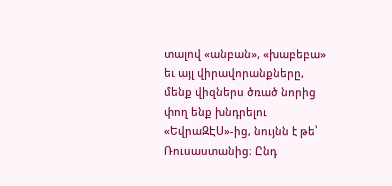տալով «անբան», «խաբեբա» եւ այլ վիրավորանքները, մենք վիզներս ծռած նորից փող ենք խնդրելու «ԵվրաԶԷՍ»-ից, նույնն է թե՝ Ռուսաստանից։ Ընդ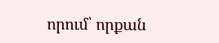որում՝ որքան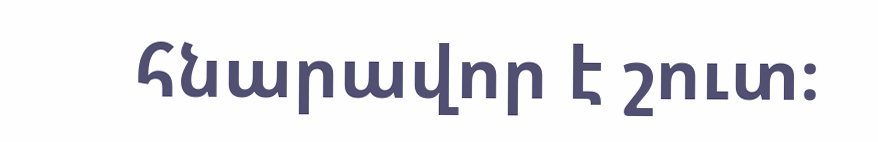հնարավոր է շուտ։